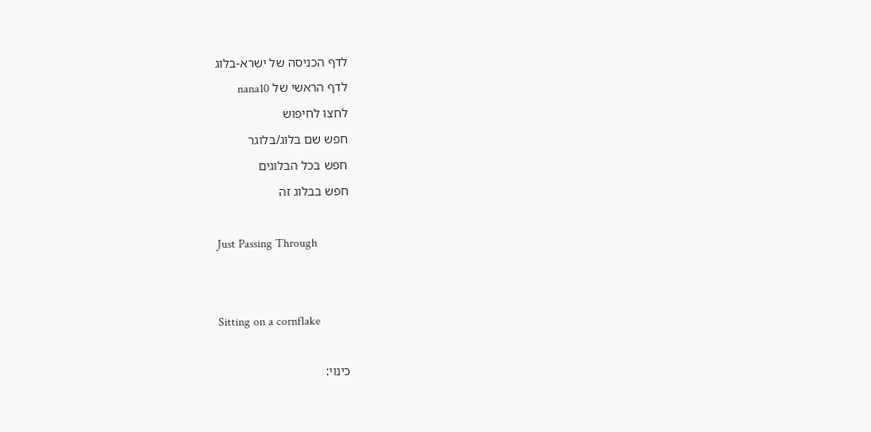לדף הכניסה של ישרא-בלוג
לדף הראשי של nana10
לחצו לחיפוש
חפש שם בלוג/בלוגר
חפש בכל הבלוגים
חפש בבלוג זה

Just Passing Through


Sitting on a cornflake

כינוי: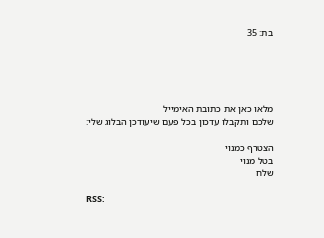בת: 35





מלאו כאן את כתובת האימייל
שלכם ותקבלו עדכון בכל פעם שיעודכן הבלוג שלי:

הצטרף כמנוי
בטל מנוי
שלח

RSS: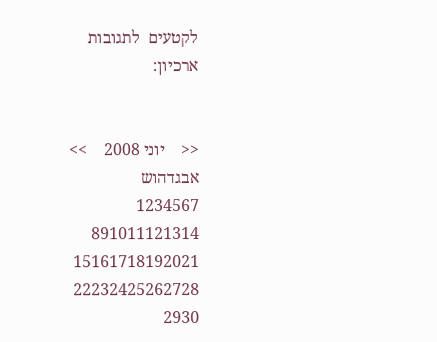לקטעים  לתגובות
ארכיון:


<<    יוני 2008    >>
אבגדהוש
1234567
891011121314
15161718192021
22232425262728
2930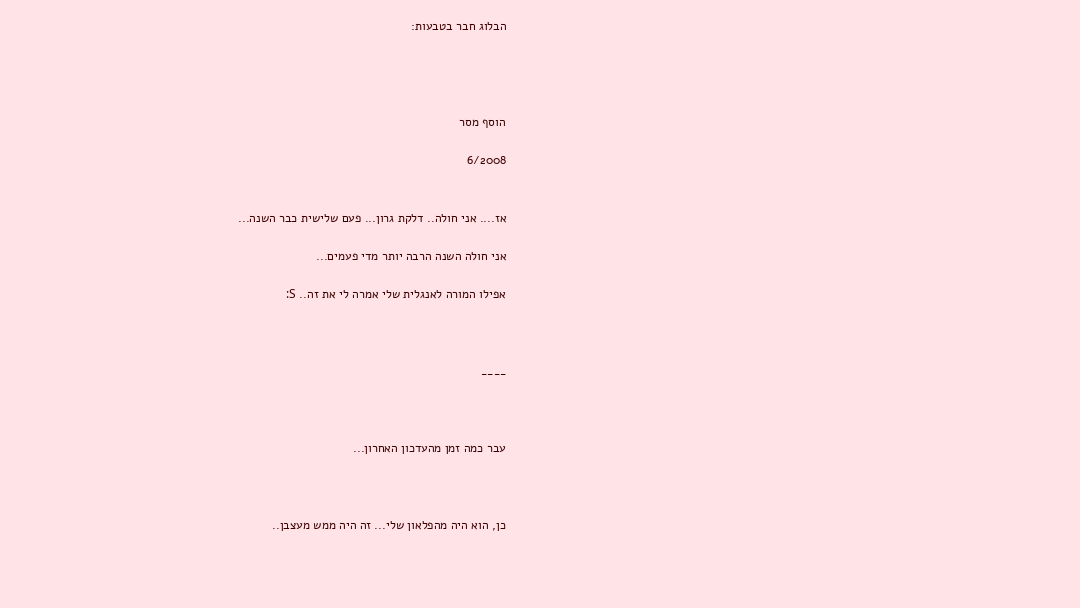הבלוג חבר בטבעות:




הוסף מסר

6/2008


אז.... אני חולה.. דלקת גרון... פעם שלישית כבר השנה...

אני חולה השנה הרבה יותר מדי פעמים...

אפילו המורה לאנגלית שלי אמרה לי את זה.. S:



____



עבר כמה זמן מהעדכון האחרון...



כן, הוא היה מהפלאון שלי... זה היה ממש מעצבן..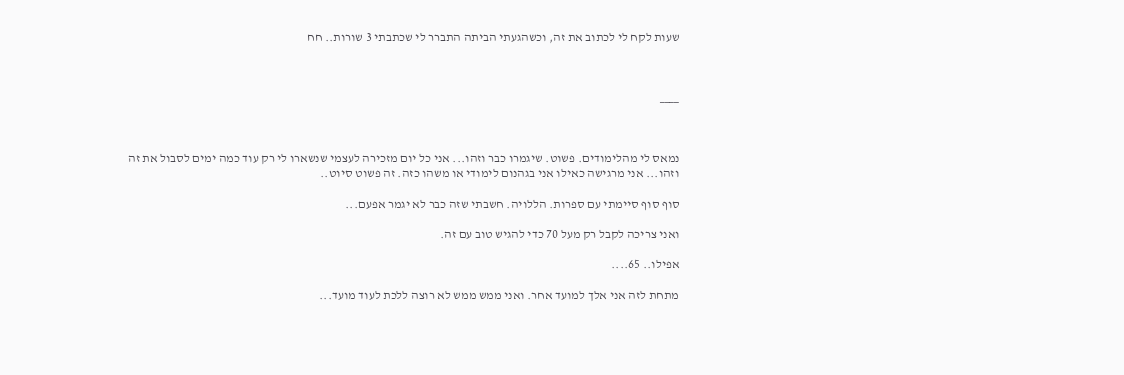שעות לקח לי לכתוב את זה, וכשהגעתי הביתה התברר לי שכתבתי 3 שורות.. חח



____



נמאס לי מהלימודים. פשוט. שיגמרו כבר וזהו... אני כל יום מזכירה לעצמי שנשארו לי רק עוד כמה ימים לסבול את זה וזהו... אני מרגישה כאילו אני בגהנום לימודי או משהו כזה. זה פשוט סיוט..

סוף סוף סיימתי עם ספרות. הללויה. חשבתי שזה כבר לא יגמר אפעם...

ואני צריכה לקבל רק מעל 70 כדי להגיש טוב עם זה.

אפילו.. 65....

מתחת לזה אני אלך למועד אחר. ואני ממש ממש לא רוצה ללכת לעוד מועד...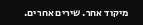מיקוד אחר. שירים אחרים.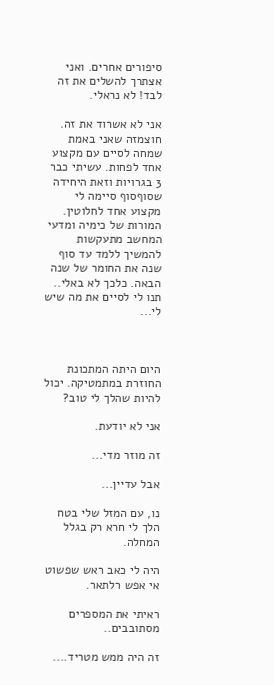סיפורים אחרים. ואני אצתרך להשלים את זה לבד! לא נראלי.

אני לא אשרוד את זה. חוצמזה שאני באמת שמחה לסיים עם מקצוע אחד לפחות. עשיתי כבר 3 בגרויות וזאת היחידה שסוףסוף סיימה לי מקצוע אחד לחלוטין. המורות של כימיה ומדעי המחשב מתעקשות להמשיך ללמד עד סוף שנה את החומר של שנה הבאה. כלכך לא באלי.. תנו לי לסיים את מה שיש לי...



היום היתה המתכונת החוזרת במתמטיקה. יכול להיות שהלך לי טוב?

אני לא יודעת.

זה מוזר מדי...

אבל עדיין...

נו, עם המזל שלי בטח הלך לי חרא רק בגלל המחלה.

היה לי כאב ראש שפשוט אי אפש רלתאר.

ראיתי את המספרים מסתובבים..

זה היה ממש מטריד....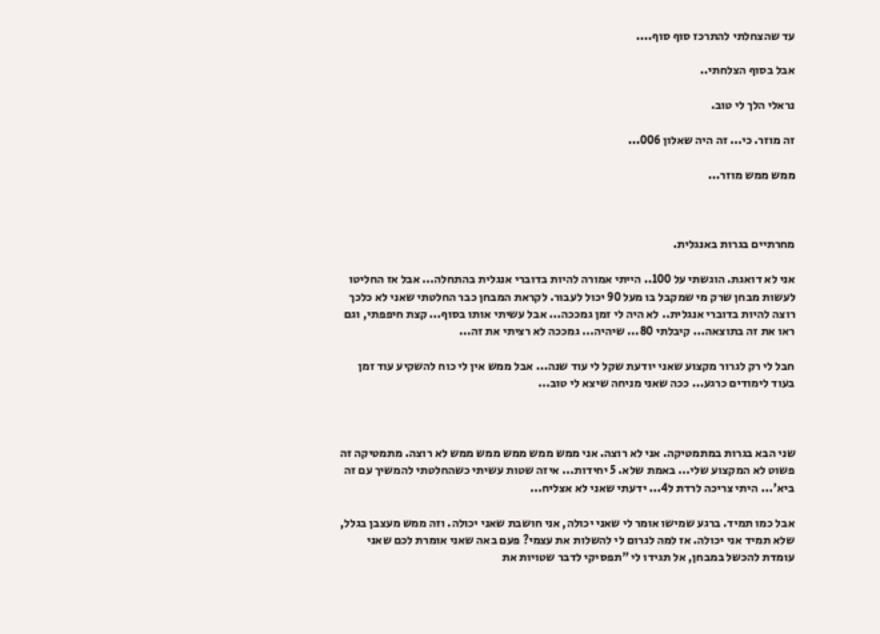עד שהצחלתי להתרכז סוף סוף....

אבל בסוף הצלחתי..

נראלי הלך לי טוב.

זה מוזר. כי... זה היה שאלון 006...

ממש ממש מוזר...



מחרתיים בגרות באנגלית.

אני לא דואגת. הוגשתי על 100.. הייתי אמורה להיות בדוברי אנגלית בהתחלה... אבל אז החליטו לעשות מבחן שרק מי שמקבל בו מעל 90 יכול לעבור. לקראת המבחן כבר החלטתי שאני לא כלכך רוצה להיות בדוברי אנגלית.. לא היה לי זמן גמככה... אבל עשיתי אותו בסוף... קצת חיפפתי, וגם ראו את זה בתוצאה... קיבלתי 80... שיהיה... גמככה לא רציתי את זה...

חבל לי רק לגרור מקצוע שאני יודעת שקל לי עוד שנה... אבל ממש אין לי כוח להשקיע עוד זמן בעוד לימודים כרגע... ככה שאני מניחה שיצא לי טוב...



שני הבא בגרות במתמטיקה. אני לא רוצה. אני ממש ממש ממש ממש ממש לא רוצה. מתמטיקה זה פשוט לא המקצוע שלי... באמת שלא. 5 יחידות... איזה שטות עשיתי כשהחלטתי להמשיך עם זה ביא'... היתי צריכה לרדת ל4... ידעתי שאני לא אצליח...

אבל כמו תמיד. ברגע שמישו אומר לי שאני יכולה, אני חושבת שאני יכולה. וזה ממש מעצבן בגלל, שלא תמיד אני יכולה. אז למה לגרום לי להשלות את עצמי? פעם באה שאני אומרת לכם שאני עומדת להכשל במבחן, אל תגידו לי "תפסיקי לדבר שטויות את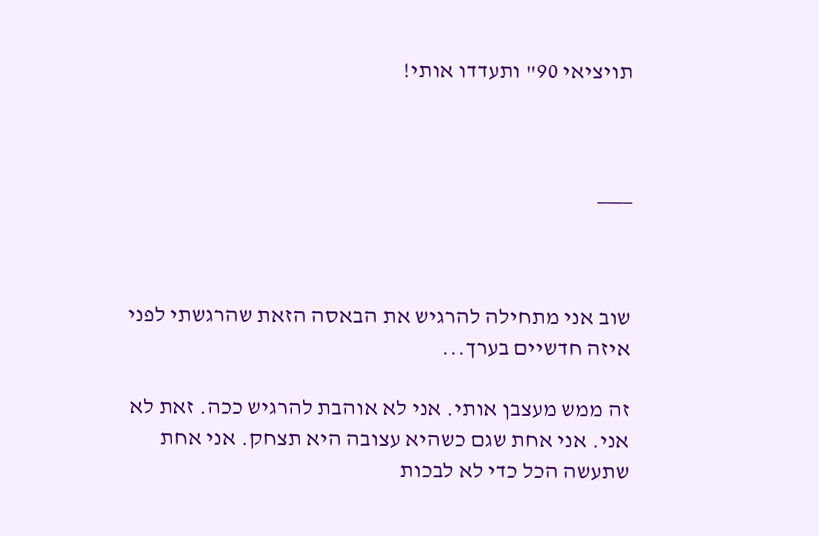תויציאי 90" ותעדדו אותי!



____



שוב אני מתחילה להרגיש את הבאסה הזאת שהרגשתי לפני איזה חדשיים בערך...

זה ממש מעצבן אותי. אני לא אוהבת להרגיש ככה. זאת לא אני. אני אחת שגם כשהיא עצובה היא תצחק. אני אחת שתעשה הכל כדי לא לבכות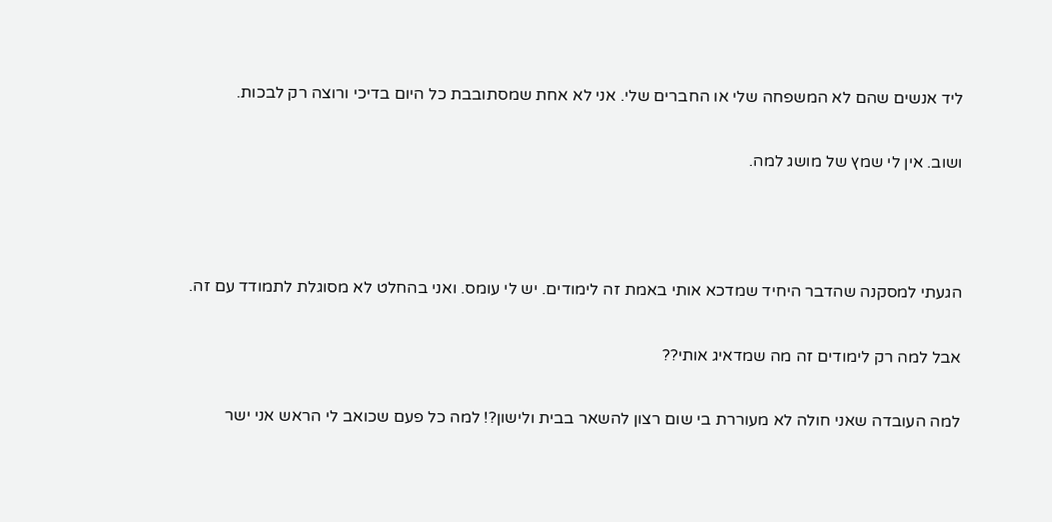ליד אנשים שהם לא המשפחה שלי או החברים שלי. אני לא אחת שמסתובבת כל היום בדיכי ורוצה רק לבכות.

ושוב. אין לי שמץ של מושג למה.



הגעתי למסקנה שהדבר היחיד שמדכא אותי באמת זה לימודים. יש לי עומס. ואני בהחלט לא מסוגלת לתמודד עם זה.

אבל למה רק לימודים זה מה שמדאיג אותי??

למה העובדה שאני חולה לא מעוררת בי שום רצון להשאר בבית ולישון?! למה כל פעם שכואב לי הראש אני ישר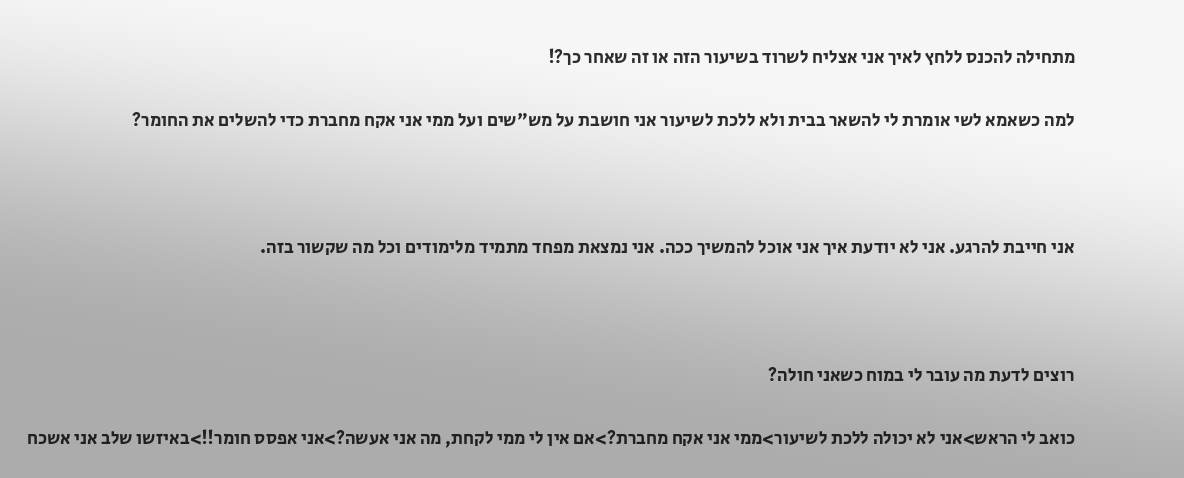מתחילה להכנס ללחץ לאיך אני אצליח לשרוד בשיעור הזה או זה שאחר כך?!

למה כשאמא לשי אומרת לי להשאר בבית ולא ללכת לשיעור אני חושבת על מש"שים ועל ממי אני אקח מחברת כדי להשלים את החומר?



אני חייבת להרגע. אני לא יודעת איך אני אוכל להמשיך ככה. אני נמצאת מפחד מתמיד מלימודים וכל מה שקשור בזה.



רוצים לדעת מה עובר לי במוח כשאני חולה?

כואב לי הראש>אני לא יכולה ללכת לשיעור>ממי אני אקח מחברת?>אם אין לי ממי לקחת, מה אני אעשה?>אני אפסס חומר!!>באיזשו שלב אני אשכח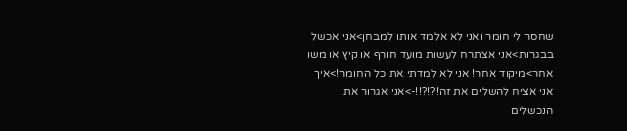שחסר לי חומר ואני לא אלמד אותו למבחן>אני אכשל בבגרות>אני אצתרח לעשות מועד חורף או קיץ או משו אחר>מיקוד אחר! אני לא למדתי את כל החומר!>איך אני אציח להשלים את זה!?!?!!->אני אגרור את הנכשלים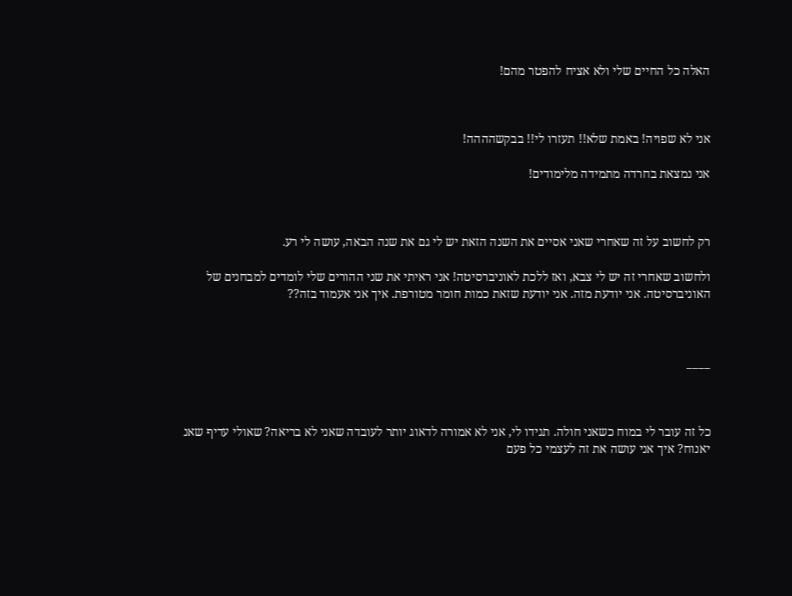האלה כל החיים שלי ולא אציח להפטר מהם!



אני לא שפויה! באמת שלא!! תעזרו לי!! בבקשהההה!

אני נמצאת בחרדה מתמידה מלימודים!



רק לחשוב על זה שאחרי שאני אסיים את השנה הזאת יש לי גם את שנה הבאה, עושה לי רע.

ולחשוב שאחרי זה יש לי צבא, ואז ללכת לאוניברסיטה! אני ראיתי את שני ההורים שלי לומדים למבחנים של האוניברסיטה. אני יודעת מזה. אני יודעת שזאת כמות חומר מטורפת. איך אני אעמוד בזה??



____



כל זה עובר לי במוח כשאני חולה. תגידו לי, אני לא אמורה לדאוג יותר לעובדה שאני לא בריאה? שאולי עדיף שאנ יאנוח? איך אני עושה את זה לעצמי כל פעם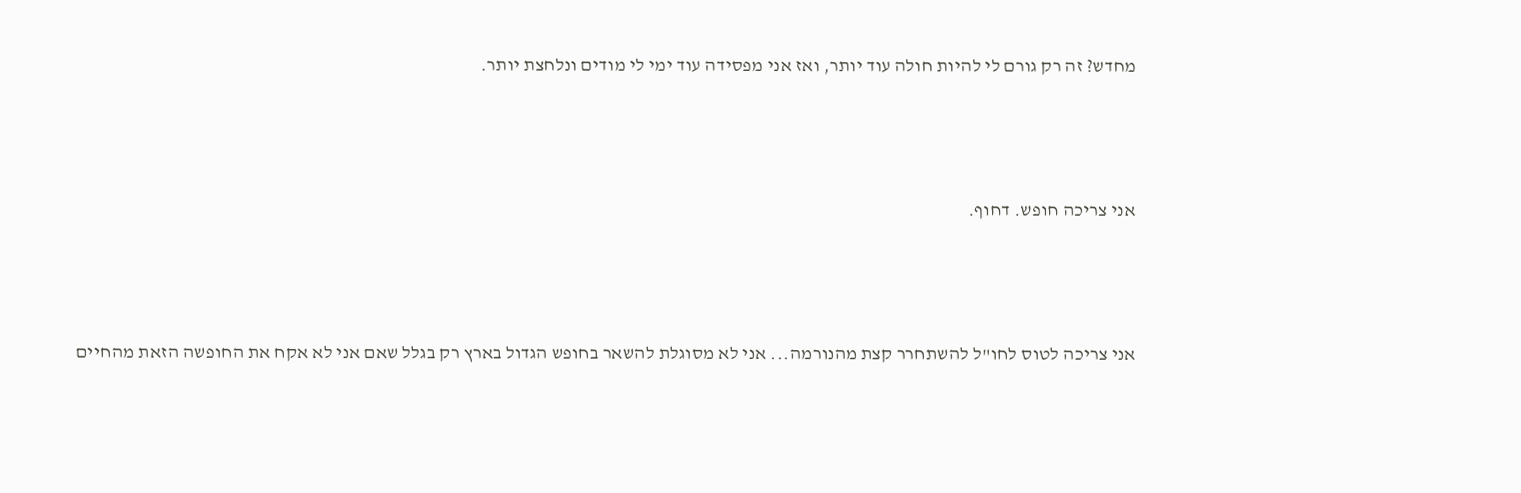מחדש? זה רק גורם לי להיות חולה עוד יותר, ואז אני מפסידה עוד ימי לי מודים ונלחצת יותר.



אני צריכה חופש. דחוף.



אני צריכה לטוס לחו"ל להשתחרר קצת מהנורמה... אני לא מסוגלת להשאר בחופש הגדול בארץ רק בגלל שאם אני לא אקח את החופשה הזאת מהחיים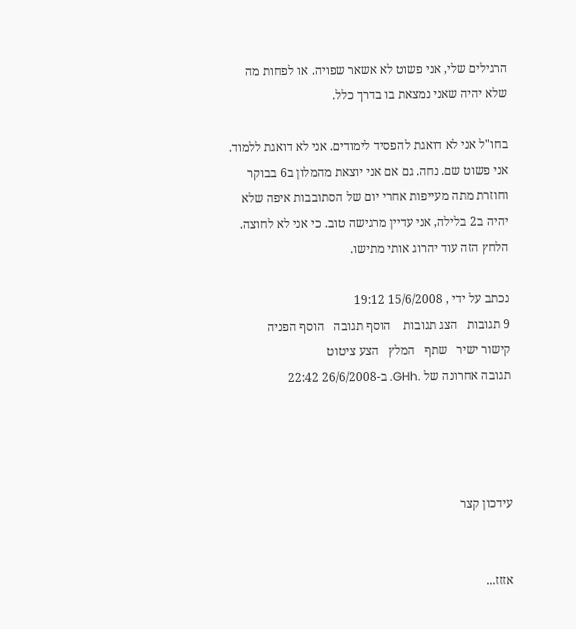הרגילים שלי, אני פשוט לא אשאר שפויה. או לפחות מה שלא יהיה שאני נמצאת בו בדרך כלל.

בחו"ל אני לא דואגת להפסיד לימודים. אני לא דואגת ללמוד. אני פשוט שם. נחה. גם אם אני יוצאת מהמלון ב6 בבוקר וחוזרת מתה מעייפות אחרי יום של הסתובבות איפה שלא יהיה ב2 בלילה, אני עדיין מרגישה טוב. כי אני לא לחוצה. הלחץ הזה עוד יהרוג אותי מתישו.

נכתב על ידי , 15/6/2008 19:12
9 תגובות   הצג תגובות    הוסף תגובה   הוסף הפניה   קישור ישיר   שתף   המלץ   הצע ציטוט
תגובה אחרונה של .GHh. ב-26/6/2008 22:42




עידכון קצר


אזזז...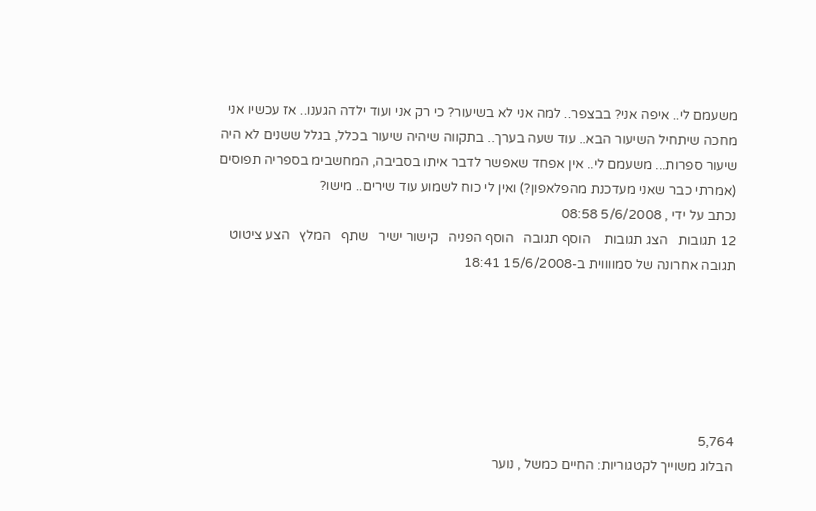משעמם לי.. איפה אני? בבצפר.. למה אני לא בשיעור? כי רק אני ועוד ילדה הגענו.. אז עכשיו אני מחכה שיתחיל השיעור הבא.. עוד שעה בערך.. בתקווה שיהיה שיעור בכלל, בגלל ששנים לא היה שיעור ספרות... משעמם לי.. אין אפחד שאפשר לדבר איתו בסביבה, המחשבימ בספריה תפוסים (אמרתי כבר שאני מעדכנת מהפלאפון?) ואין לי כוח לשמוע עוד שירים.. מישו?
נכתב על ידי , 5/6/2008 08:58
12 תגובות   הצג תגובות    הוסף תגובה   הוסף הפניה   קישור ישיר   שתף   המלץ   הצע ציטוט
תגובה אחרונה של סמווווית ב-15/6/2008 18:41






5,764
הבלוג משוייך לקטגוריות: החיים כמשל , נוער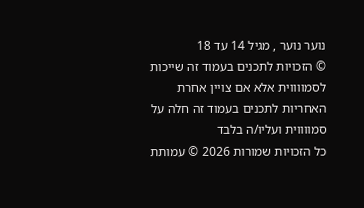נוער נוער , מגיל 14 עד 18
© הזכויות לתכנים בעמוד זה שייכות לסמווווית אלא אם צויין אחרת
האחריות לתכנים בעמוד זה חלה על סמווווית ועליו/ה בלבד
כל הזכויות שמורות 2026 © עמותת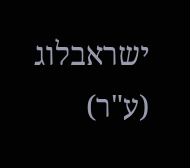ישראבלוג (ע"ר)